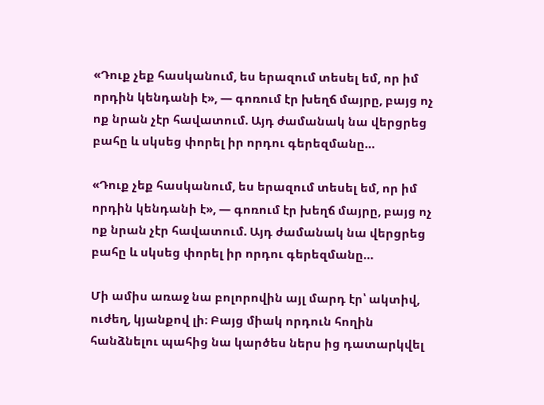«Դուք չեք հասկանում, ես երազում տեսել եմ, որ իմ որդին կենդանի է», — գոռում էր խեղճ մայրը, բայց ոչ ոք նրան չէր հավատում. Այդ ժամանակ նա վերցրեց բահը և սկսեց փորել իր որդու գերեզմանը…

«Դուք չեք հասկանում, ես երազում տեսել եմ, որ իմ որդին կենդանի է», — գոռում էր խեղճ մայրը, բայց ոչ ոք նրան չէր հավատում. Այդ ժամանակ նա վերցրեց բահը և սկսեց փորել իր որդու գերեզմանը…

Մի ամիս առաջ նա բոլորովին այլ մարդ էր՝ ակտիվ, ուժեղ, կյանքով լի։ Բայց միակ որդուն հողին հանձնելու պահից նա կարծես ներս ից դատարկվել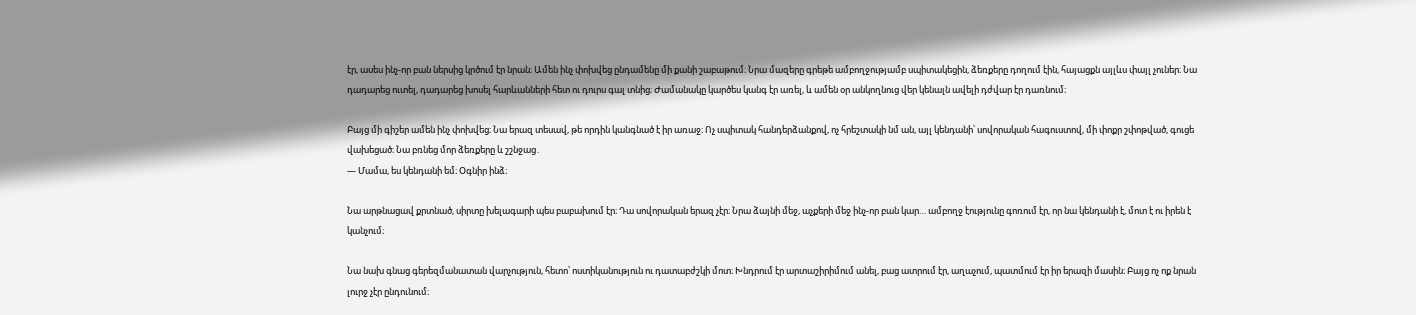էր, ասես ինչ-որ բան ներսից կրծում էր նրան։ Ամեն ինչ փոխվեց ընդամենը մի քանի շաբաթում։ Նրա մազերը գրեթե ամբողջությամբ սպիտակեցին, ձեռքերը դողում էին, հայացքն այլևս փայլ չուներ։ Նա դադարեց ուտել, դադարեց խոսել հարևանների հետ ու դուրս գալ տնից։ Ժամանակը կարծես կանգ էր առել, և ամեն օր անկողնուց վեր կենալն ավելի դժվար էր դառնում։

Բայց մի գիշեր ամեն ինչ փոխվեց։ Նա երազ տեսավ, թե որդին կանգնած է իր առաջ։ Ոչ սպիտակ հանդերձանքով, ոչ հրեշտակի նմ ան, այլ կենդանի՝ սովորական հագուստով, մի փոքր շփոթված, գուցե վախեցած։ Նա բռնեց մոր ձեռքերը և շշնջաց․
— Մամա, ես կենդանի եմ։ Օգնիր ինձ։

Նա արթնացավ քրտնած, սիրտը խելագարի պես բաբախում էր։ Դա սովորական երազ չէր։ Նրա ձայնի մեջ, աչքերի մեջ ինչ-որ բան կար… ամբողջ էությունը գոռում էր, որ նա կենդանի է, մոտ է ու իրեն է կանչում։

Նա նախ գնաց գերեզմանատան վարչություն, հետո՝ ոստիկանություն ու դատաբժշկի մոտ։ Խնդրում էր արտաշիրիմում անել, բաց ատրում էր, աղաչում, պատմում էր իր երազի մասին։ Բայց ոչ ոք նրան լուրջ չէր ընդունում։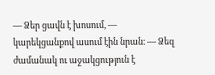— Ձեր ցավն է խոսում, — կարեկցանքով ասում էին նրան։ — Ձեզ ժամանակ ու աջակցություն է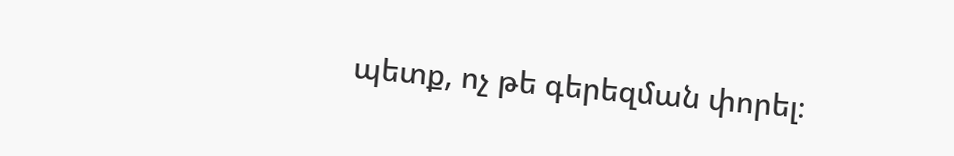պետք, ոչ թե գերեզման փորել։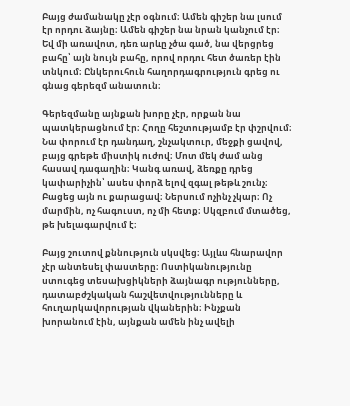Բայց ժամանակը չէր օգնում։ Ամեն գիշեր նա լսում էր որդու ձայնը։ Ամեն գիշեր նա նրան կանչում էր։ Եվ մի առավոտ, դեռ արևը չծա գած, նա վերցրեց բահը՝ այն նույն բահը, որով որդու հետ ծառեր էին տնկում։ Ընկերուհուն հաղորդագրություն գրեց ու գնաց գերեզմ անատուն։

Գերեզմանը այնքան խորը չէր, որքան նա պատկերացնում էր։ Հողը հեշտությամբ էր փշրվում։ Նա փորում էր դանդաղ, շնչակտուր, մեջքի ցավով, բայց գրեթե միստիկ ուժով։ Մոտ մեկ ժամ անց հասավ դագաղին։ Կանգ առավ, ձեռքը դրեց կափարիչին՝ ասես փորձ ելով զգալ թեթև շունչ։ Բացեց այն ու քարացավ։ Ներսում ոչինչ չկար։ Ոչ մարմին, ոչ հագուստ, ոչ մի հետք։ Սկզբում մտածեց, թե խելագարվում է։

Բայց շուտով քննություն սկսվեց։ Այլևս հնարավոր չէր անտեսել փաստերը։ Ոստիկանությունը ստուգեց տեսախցիկների ձայնագր ությունները, դատաբժշկական հաշվետվությունները և հուղարկավորության վկաներին։ Ինչքան խորանում էին, այնքան ամեն ինչ ավելի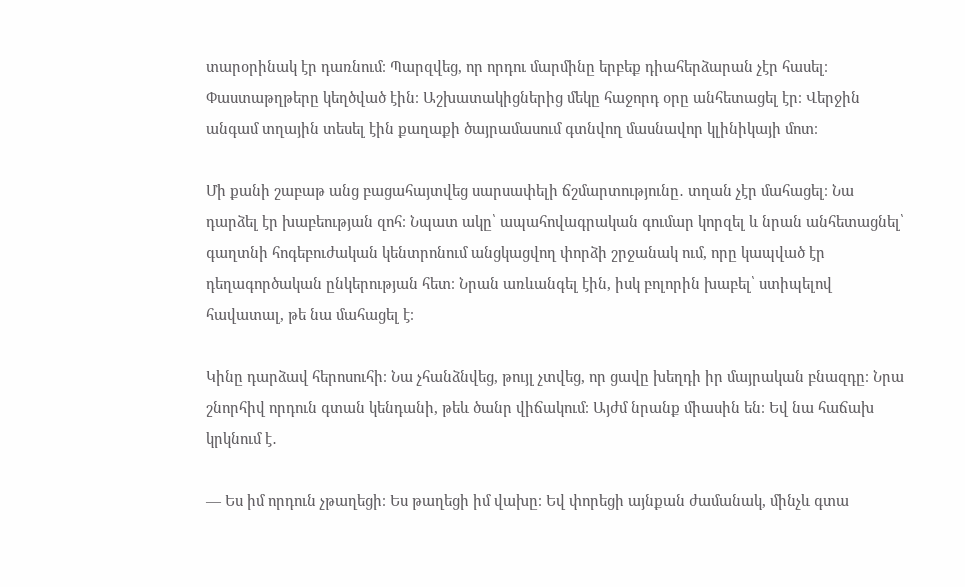տարօրինակ էր դառնում։ Պարզվեց, որ որդու մարմինը երբեք դիահերձարան չէր հասել։ Փաստաթղթերը կեղծված էին։ Աշխատակիցներից մեկը հաջորդ օրը անհետացել էր։ Վերջին անգամ տղային տեսել էին քաղաքի ծայրամասում գտնվող մասնավոր կլինիկայի մոտ։

Մի քանի շաբաթ անց բացահայտվեց սարսափելի ճշմարտությունը․ տղան չէր մահացել։ Նա դարձել էր խաբեության զոհ։ Նպատ ակը՝ ապահովագրական գումար կորզել և նրան անհետացնել՝ գաղտնի հոգեբուժական կենտրոնում անցկացվող փորձի շրջանակ ում, որը կապված էր դեղագործական ընկերության հետ։ Նրան առևանգել էին, իսկ բոլորին խաբել՝ ստիպելով հավատալ, թե նա մահացել է։

Կինը դարձավ հերոսուհի։ Նա չհանձնվեց, թույլ չտվեց, որ ցավը խեղդի իր մայրական բնազդը։ Նրա շնորհիվ որդուն գտան կենդանի, թեև ծանր վիճակում։ Այժմ նրանք միասին են։ Եվ նա հաճախ կրկնում է․

— Ես իմ որդուն չթաղեցի։ Ես թաղեցի իմ վախը։ Եվ փորեցի այնքան ժամանակ, մինչև գտա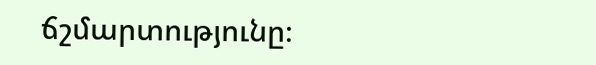ճշմարտությունը։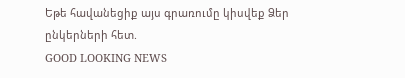Եթե հավանեցիք այս գրառումը կիսվեք Ձեր ընկերների հետ.
GOOD LOOKING NEWS